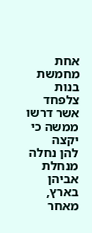אחת מחמשת בנות צלפחד אשר דרשו ממשה כי יקצה
להן נחלה מנחלת אביהן בארץ, מאחר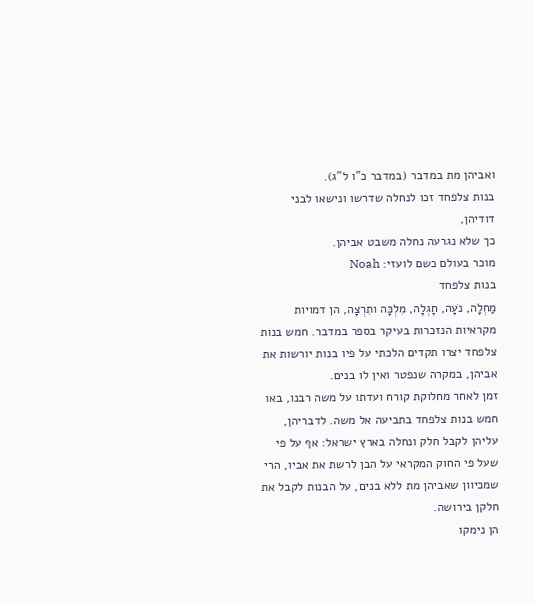ואביהן מת במדבר (במדבר כ"ו ל"ג).
בנות צלפחד זכו לנחלה שדרשו ונישאו לבני דודיהן,
כך שלא נגרעה נחלה משבט אביהן.
מוכר בעולם כשם לועזי: Noah
בנות צלפחד
מַחְלָה, נֹעָה, חָגְלָה, מִלְכָּה ותִרְצָה, הן דמויות מקראיות הנזכרות בעיקר בספר במדבר. חמש בנות צלפחד יצרו תקדים הלכתי על פיו בנות יורשות את אביהן, במקרה שנפטר ואין לו בנים.
זמן לאחר מחלוקת קורח ועדתו על משה רבנו, באו חמש בנות צלפחד בתביעה אל משה. לדבריהן, עליהן לקבל חלק ונחלה בארץ ישראל: אף על פי שעל פי החוק המקראי על הבן לרשת את אביו, הרי שמכיוון שאביהן מת ללא בנים, על הבנות לקבל את חלקן בירושה.
הן נימקו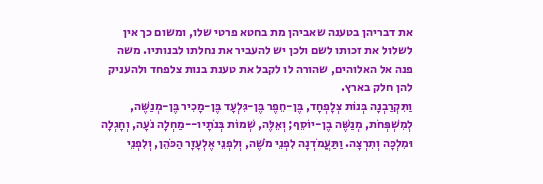את דבריהן בטענה שאביהן מת בחטא פרטי שלו, ומשום כך אין לשלול את זכותו לשם ולכן יש להעביר את נחלתו לבנותיו. משה פנה אל האלוהים, שהורה לו לקבל את טענת בנות צלפחד ולהעניק להן חלק בארץ.
וַתִּקְרַבְנָה בְּנוֹת צְלָפְחָד, בֶּן-חֵפֶר בֶּן-גִּלְעָד בֶּן-מָכִיר בֶּן-מְנַשֶּׁה, לְמִשְׁפְּחֹת, מְנַשֶּׁה בֶן-יוֹסֵף; וְאֵלֶּה, שְׁמוֹת בְּנֹתָיו--מַחְלָה נֹעָה, וְחָגְלָה וּמִלְכָּה וְתִרְצָה. וַתַּעֲמֹדְנָה לִפְנֵי מֹשֶׁה, וְלִפְנֵי אֶלְעָזָר הַכֹּהֵן, וְלִפְנֵי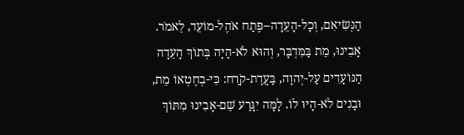הַנְּשִׂיאִם, וְכָל-הָעֵדָה--פֶּתַח אֹהֶל-מוֹעֵד, לֵאמֹר. אָבִינוּ, מֵת בַּמִּדְבָּר, וְהוּא לֹא-הָיָה בְּתוֹךְ הָעֵדָה הַנּוֹעָדִים עַל-יְהוָה, בַּעֲדַת-קֹרַח: כִּי-בְחֶטְאוֹ מֵת, וּבָנִים לֹא-הָיוּ לוֹ. לָמָּה יִגָּרַע שֵׁם-אָבִינוּ מִתּוֹךְ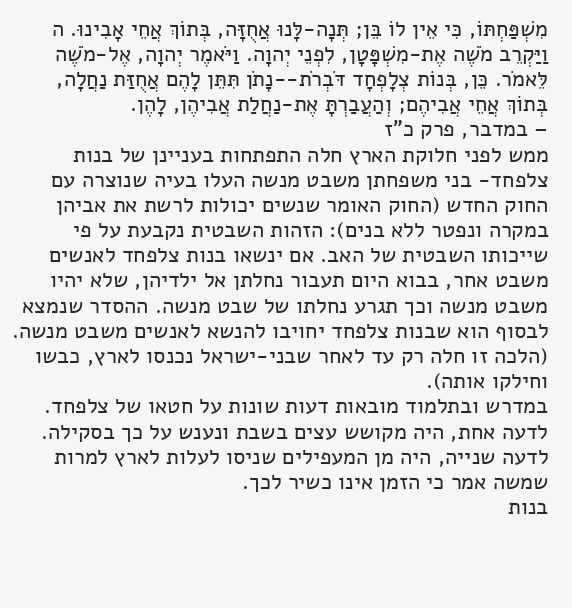מִשְׁפַּחְתּוֹ, כִּי אֵין לוֹ בֵּן; תְּנָה-לָּנוּ אֲחֻזָּה, בְּתוֹךְ אֲחֵי אָבִינוּ. ה וַיַּקְרֵב מֹשֶׁה אֶת-מִשְׁפָּטָן, לִפְנֵי יְהוָה. וַיֹּאמֶר יְהוָה, אֶל-מֹשֶׁה לֵּאמֹר. כֵּן, בְּנוֹת צְלָפְחָד דֹּבְרֹת--נָתֹן תִּתֵּן לָהֶם אֲחֻזַּת נַחֲלָה, בְּתוֹךְ אֲחֵי אֲבִיהֶם; וְהַעֲבַרְתָּ אֶת-נַחֲלַת אֲבִיהֶן, לָהֶן.
– במדבר, פרק כ"ז
ממש לפני חלוקת הארץ חלה התפתחות בעניינן של בנות צלפחד- בני משפחתן משבט מנשה העלו בעיה שנוצרה עם החוק החדש (החוק האומר שנשים יכולות לרשת את אביהן במקרה ונפטר ללא בנים): הזהות השבטית נקבעת על פי שייכותו השבטית של האב. אם ינשאו בנות צלפחד לאנשים משבט אחר, בבוא היום תעבור נחלתן אל ילדיהן, שלא יהיו משבט מנשה וכך תגרע נחלתו של שבט מנשה. ההסדר שנמצא לבסוף הוא שבנות צלפחד יחויבו להנשא לאנשים משבט מנשה. (הלכה זו חלה רק עד לאחר שבני-ישראל נכנסו לארץ, כבשו וחילקו אותה).
במדרש ובתלמוד מובאות דעות שונות על חטאו של צלפחד. לדעה אחת, היה מקושש עצים בשבת ונענש על כך בסקילה. לדעה שנייה, היה מן המעפילים שניסו לעלות לארץ למרות שמשה אמר כי הזמן אינו כשיר לכך.
בנות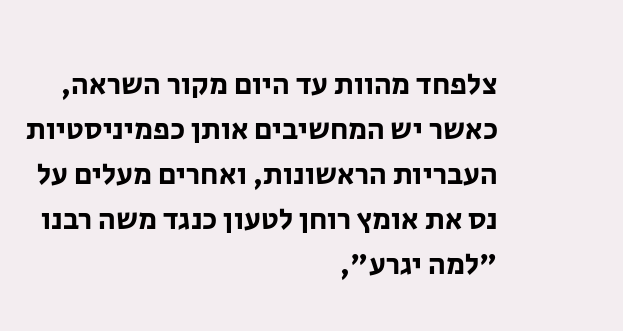צלפחד מהוות עד היום מקור השראה, כאשר יש המחשיבים אותן כפמיניסטיות העבריות הראשונות, ואחרים מעלים על נס את אומץ רוחן לטעון כנגד משה רבנו "למה יגרע",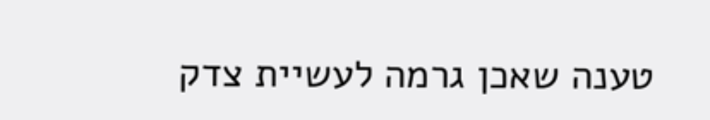טענה שאכן גרמה לעשיית צדק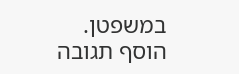במשפטן.
הוסף תגובה